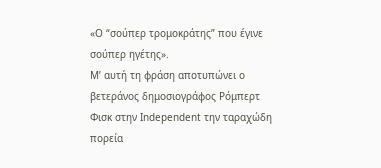«Ο “σούπερ τρομοκράτης” που έγινε σούπερ ηγέτης».
Μ’ αυτή τη φράση αποτυπώνει ο βετεράνος δημοσιογράφος Ρόμπερτ Φισκ στην Independent την ταραχώδη πορεία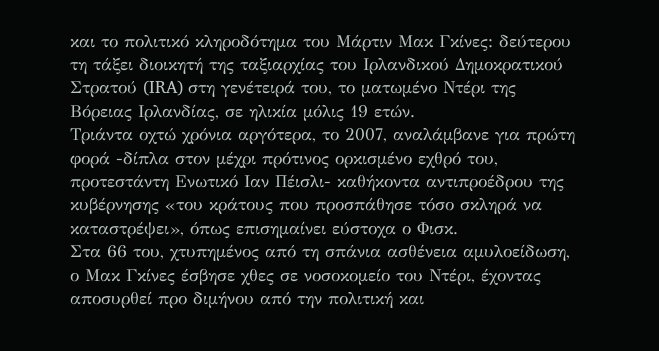και το πολιτικό κληροδότημα του Μάρτιν Μακ Γκίνες: δεύτερου τη τάξει διοικητή της ταξιαρχίας του Ιρλανδικού Δημοκρατικού Στρατού (IRA) στη γενέτειρά του, το ματωμένο Ντέρι της Βόρειας Ιρλανδίας, σε ηλικία μόλις 19 ετών.
Τριάντα οχτώ χρόνια αργότερα, το 2007, αναλάμβανε για πρώτη φορά -δίπλα στον μέχρι πρότινος ορκισμένο εχθρό του, προτεστάντη Ενωτικό Ιαν Πέισλι- καθήκοντα αντιπροέδρου της κυβέρνησης «του κράτους που προσπάθησε τόσο σκληρά να καταστρέψει», όπως επισημαίνει εύστοχα ο Φισκ.
Στα 66 του, χτυπημένος από τη σπάνια ασθένεια αμυλοείδωση, ο Μακ Γκίνες έσβησε χθες σε νοσοκομείο του Ντέρι, έχοντας αποσυρθεί προ διμήνου από την πολιτική και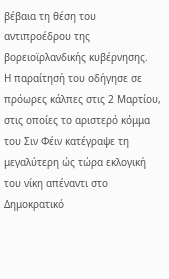βέβαια τη θέση του αντιπροέδρου της βορειοϊρλανδικής κυβέρνησης.
Η παραίτησή του οδήγησε σε πρόωρες κάλπες στις 2 Μαρτίου, στις οποίες το αριστερό κόμμα του Σιν Φέιν κατέγραψε τη μεγαλύτερη ώς τώρα εκλογική του νίκη απέναντι στο Δημοκρατικό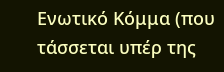Ενωτικό Κόμμα (που τάσσεται υπέρ της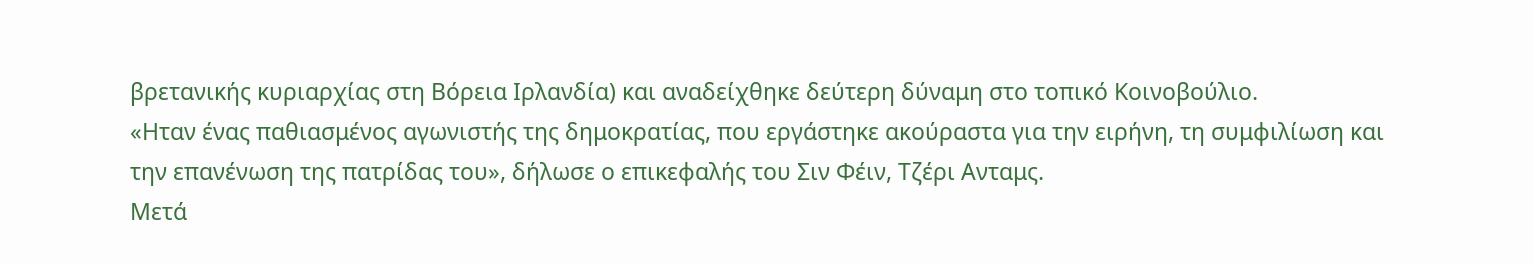βρετανικής κυριαρχίας στη Βόρεια Ιρλανδία) και αναδείχθηκε δεύτερη δύναμη στο τοπικό Κοινοβούλιο.
«Ηταν ένας παθιασμένος αγωνιστής της δημοκρατίας, που εργάστηκε ακούραστα για την ειρήνη, τη συμφιλίωση και την επανένωση της πατρίδας του», δήλωσε ο επικεφαλής του Σιν Φέιν, Τζέρι Ανταμς.
Μετά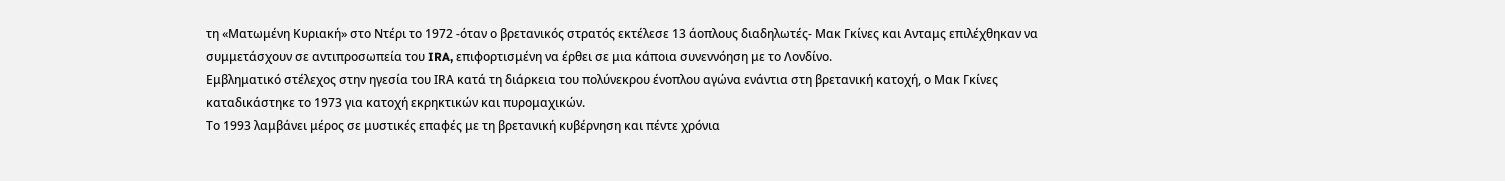τη «Ματωμένη Κυριακή» στο Ντέρι το 1972 -όταν ο βρετανικός στρατός εκτέλεσε 13 άοπλους διαδηλωτές- Μακ Γκίνες και Ανταμς επιλέχθηκαν να συμμετάσχουν σε αντιπροσωπεία του IRA, επιφορτισμένη να έρθει σε μια κάποια συνεννόηση με το Λονδίνο.
Εμβληματικό στέλεχος στην ηγεσία του IRΑ κατά τη διάρκεια του πολύνεκρου ένοπλου αγώνα ενάντια στη βρετανική κατοχή, ο Μακ Γκίνες καταδικάστηκε το 1973 για κατοχή εκρηκτικών και πυρομαχικών.
Το 1993 λαμβάνει μέρος σε μυστικές επαφές με τη βρετανική κυβέρνηση και πέντε χρόνια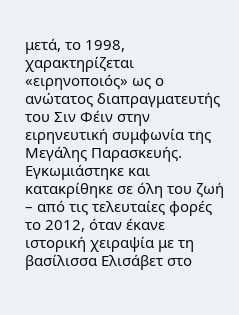μετά, το 1998, χαρακτηρίζεται «ειρηνοποιός» ως ο ανώτατος διαπραγματευτής του Σιν Φέιν στην ειρηνευτική συμφωνία της Μεγάλης Παρασκευής.
Εγκωμιάστηκε και κατακρίθηκε σε όλη του ζωή – από τις τελευταίες φορές το 2012, όταν έκανε ιστορική χειραψία με τη βασίλισσα Ελισάβετ στο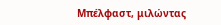Μπέλφαστ, μιλώντας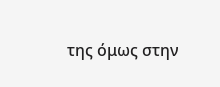της όμως στην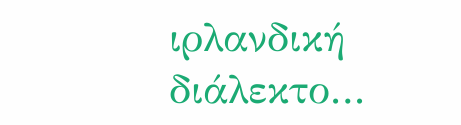ιρλανδική διάλεκτο…